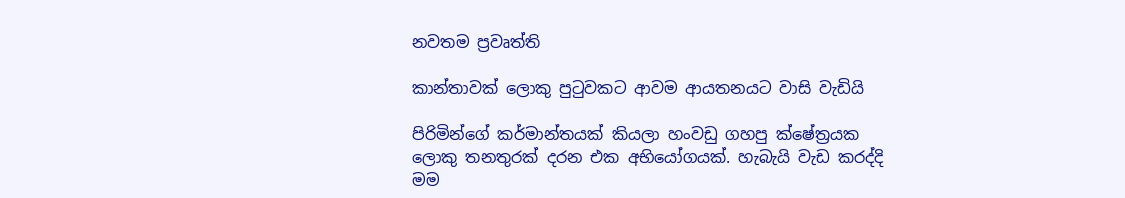නවතම ප්‍රවෘත්ති

කාන්තාවක් ලොකු පුටුවකට ආවම ආයතනයට වාසි වැඩියි

පිරිමින්ගේ කර්මාන්තයක් කියලා හංවඩු ගහපු ක්ෂේත්‍රයක ලොකු තනතුරක් දරන එක අභියෝගයක්. හැබැයි වැඩ කරද්දි මම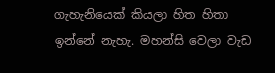ගැහැනියෙක් කියලා හිත හිතා ඉන්නේ නැහැ. මහන්සි වෙලා වැඩ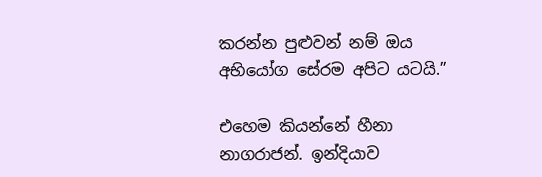කරන්න පුළුවන් නම් ඔය අභියෝග සේරම අපිට යටයි.”

එහෙම කියන්නේ හීනා නාගරාජන්. ඉන්දියාව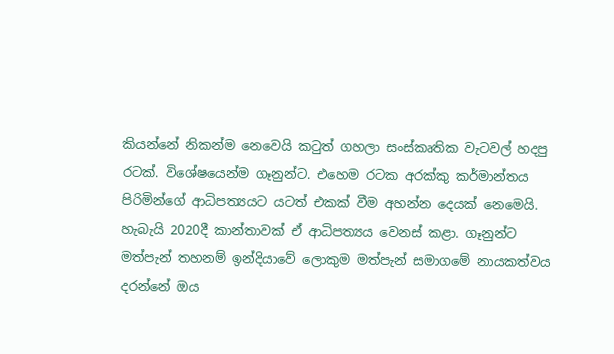කියන්නේ නිකන්ම නෙවෙයි කටුත් ගහලා සංස්කෘතික වැටවල් හදපු රටක්. විශේෂයෙන්ම ගෑනුන්ට. එහෙම රටක අරක්කු කර්මාන්තය පිරිමින්ගේ ආධිපත්‍යයට යටත් එකක් වීම අහන්න දෙයක් නෙමෙයි. හැබැයි 2020දී කාන්තාවක් ඒ ආධිපත්‍යය වෙනස් කළා. ගෑනුන්ට මත්පැන් තහනම් ඉන්දියාවේ ලොකුම මත්පැන් සමාගමේ නායකත්වය දරන්නේ ඔය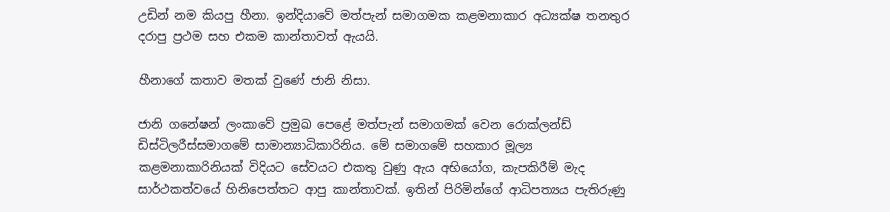උඩින් නම කියපු හීනා. ඉන්දියාවේ මත්පැන් සමාගමක කළමනාකාර අධ්‍යක්ෂ තනතුර දරාපු ප්‍රථම සහ එකම කාන්තාවත් ඇයයි.

හීනාගේ කතාව මතක් වුණේ ජානි නිසා.

ජානි ගනේෂන් ලංකාවේ ප්‍රමුඛ පෙළේ මත්පැන් සමාගමක් වෙන රොක්ලන්ඩ් ඩිස්ටිලරීස්සමාගමේ සාමාන්‍යාධිකාරිනිය. මේ සමාගමේ සහකාර මූල්‍ය කළමනාකාරිනියක් විදියට සේවයට එකතු වුණු ඇය අභියෝග, කැපකිරීම් මැද සාර්ථකත්වයේ හිනිපෙත්තට ආපු කාන්තාවක්. ඉතින් පිරිමින්ගේ ආධිපත්‍යය පැතිරුණු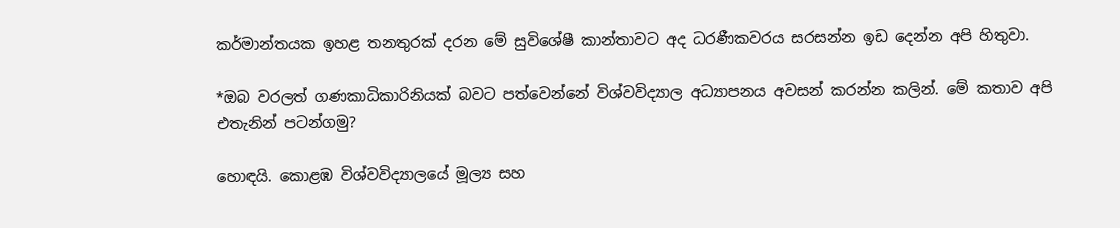කර්මාන්තයක ඉහළ තනතුරක් දරන මේ සුවිශේෂී කාන්තාවට අද ධරණීකවරය සරසන්න ඉඩ දෙන්න අපි හිතුවා.

*ඔබ වරලත් ගණකාධිකාරිනියක් බවට පත්වෙන්නේ විශ්වවිද්‍යාල අධ්‍යාපනය අවසන් කරන්න කලින්. මේ කතාව අපි එතැනින් පටන්ගමු?

හොඳයි. කොළඹ විශ්වවිද්‍යාලයේ මූල්‍ය සහ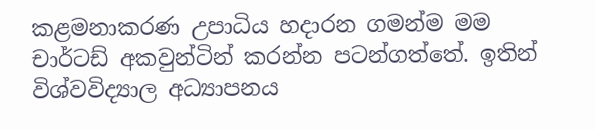කළමනාකරණ උපාධිය හදාරන ගමන්ම මම චාර්ටඩ් අකවුන්ටින් කරන්න පටන්ගත්තේ. ඉතින් විශ්වවිද්‍යාල අධ්‍යාපනය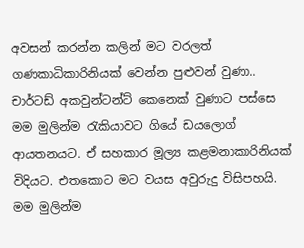අවසන් කරන්න කලින් මට වරලත් ගණකාධිකාරිනියක් වෙන්න පුළුවන් වුණා.. චාර්ටඩ් අකවුන්ටන්ට් කෙනෙක් වුණාට පස්සෙ මම මුලින්ම රැකියාවට ගියේ ඩයලොග් ආයතනයට. ඒ සහකාර මූල්‍ය කළමනාකාරිනියක් විදියට. එතකොට මට වයස අවුරුදු විසිපහයි. මම මුලින්ම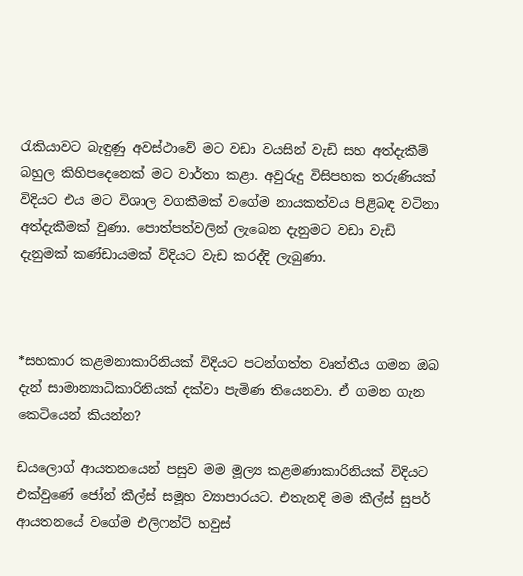රැකියාවට බැඳුණු අවස්ථාවේ මට වඩා වයසින් වැඩි සහ අත්දැකීම් බහුල කිහිපදෙනෙක් මට වාර්තා කළා. අවුරුදු විසිපහක තරුණියක් විදියට එය මට විශාල වගකීමක් වගේම නායකත්වය පිළිබඳ වටිනා අත්දැකීමක් වුණා. පොත්පත්වලින් ලැබෙන දැනුමට වඩා වැඩි දැනුමක් කණ්ඩායමක් විදියට වැඩ කරද්දි ලැබුණා.



*සහකාර කළමනාකාරිනියක් විදියට පටන්ගත්ත වෘත්තීය ගමන ඔබ දැන් සාමාන්‍යාධිකාරිනියක් දක්වා පැමිණ තියෙනවා. ඒ ගමන ගැන කෙටියෙන් කියන්න?

ඩයලොග් ආයතනයෙන් පසුව මම මූල්‍ය කළමණාකාරිනියක් විදියට එක්වුණේ ජෝන් කීල්ස් සමූහ ව්‍යාපාරයට. එතැනදි මම කීල්ස් සුපර් ආයතනයේ වගේම එලිෆන්ට් හවුස්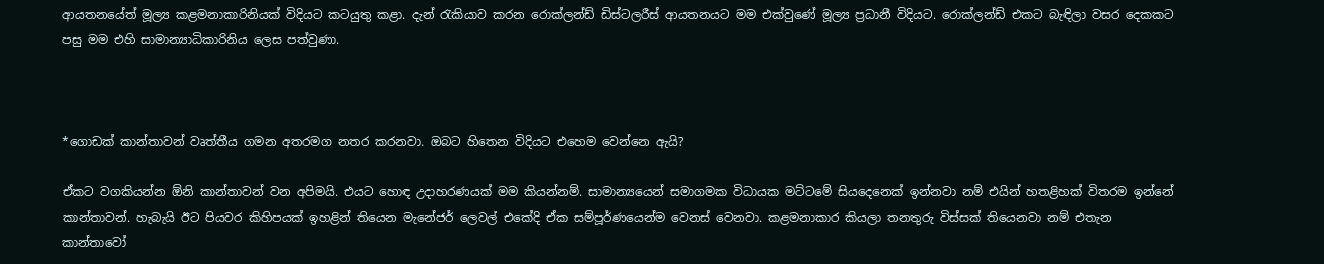ආයතනයේත් මූල්‍ය කළමනාකාරිනියක් විදියට කටයුතු කළා. දැන් රැකියාව කරන රොක්ලන්ඩ් ඩිස්ටලරීස් ආයතනයට මම එක්වුණේ මූල්‍ය ප්‍රධානී විදියට. රොක්ලන්ඩ් එකට බැඳිලා වසර දෙකකට පසු මම එහි සාමාන්‍යාධිකාරිනිය ලෙස පත්වුණා.



*ගොඩක් කාන්තාවන් වෘත්තීය ගමන අතරමග නතර කරනවා. ඔබට හිතෙන විදියට එහෙම වෙන්නෙ ඇයි?

ඒකට වගකියන්න ඕනි කාන්තාවන් වන අපිමයි. එයට හොඳ උදාහරණයක් මම කියන්නම්. සාමාන්‍යයෙන් සමාගමක විධායක මට්ටමේ සියදෙනෙක් ඉන්නවා නම් එයින් හතළිහක් විතරම ඉන්නේ කාන්තාවන්. හැබැයි ඊට පියවර කිහිපයක් ඉහළින් තියෙන මැනේජර් ලෙවල් එකේදි ඒක සම්පූර්ණයෙන්ම වෙනස් වෙනවා. කළමනාකාර කියලා තනතුරු විස්සක් තියෙනවා නම් එතැන කාන්තාවෝ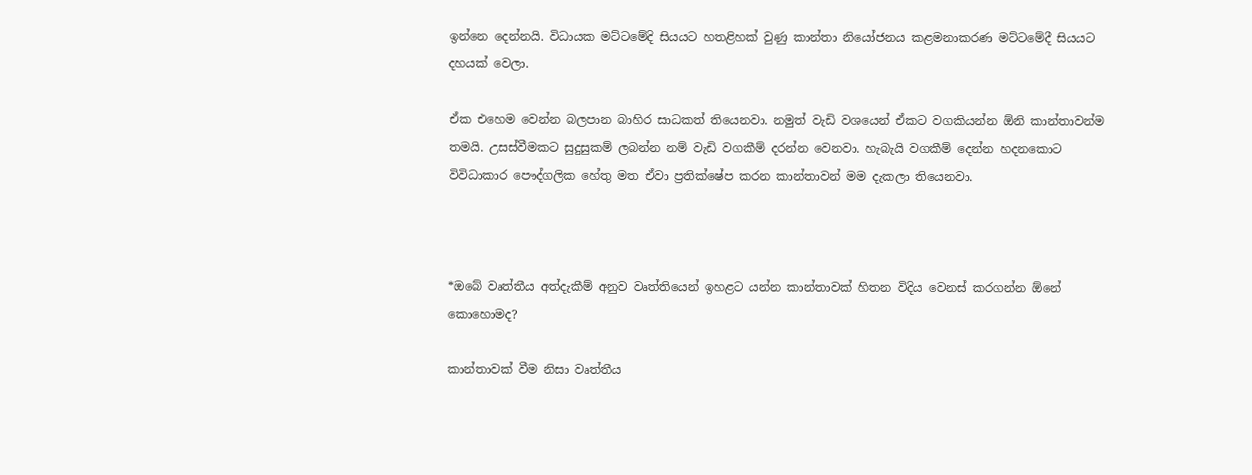ඉන්නෙ දෙන්නයි. විධායක මට්ටමේදි සියයට හතළිහක් වුණු කාන්තා නියෝජනය කළමනාකරණ මට්ටමේදී සියයට දහයක් වෙලා.

ඒක එහෙම වෙන්න බලපාන බාහිර සාධකත් තියෙනවා. නමුත් වැඩි වශයෙන් ඒකට වගකියන්න ඕනි කාන්තාවන්ම තමයි. උසස්වීමකට සුදුසුකම් ලබන්න නම් වැඩි වගකීම් දරන්න වෙනවා. හැබැයි වගකීම් දෙන්න හදනකොට විවිධාකාර පෞද්ගලික හේතු මත ඒවා ප්‍රතික්ෂේප කරන කාන්තාවන් මම දැකලා තියෙනවා.



*ඔබේ වෘත්තීය අත්දැකීම් අනුව වෘත්තියෙන් ඉහළට යන්න කාන්තාවක් හිතන විදිය වෙනස් කරගන්න ඕනේ කොහොමද?

කාන්තාවක් වීම නිසා වෘත්තීය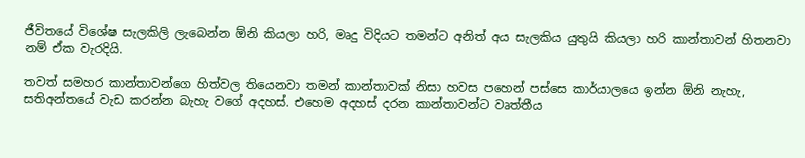ජීවිතයේ විශේෂ සැලකිලි ලැබෙන්න ඕනි කියලා හරි, මෘදු විදියට තමන්ට අනිත් අය සැලකිය යුතුයි කියලා හරි කාන්තාවන් හිතනවා නම් ඒක වැරදියි.

තවත් සමහර කාන්තාවන්ගෙ හිත්වල තියෙනවා තමන් කාන්තාවක් නිසා හවස පහෙන් පස්සෙ කාර්යාලයෙ ඉන්න ඕනි නැහැ, සතිඅන්තයේ වැඩ කරන්න බැහැ වගේ අදහස්. එහෙම අදහස් දරන කාන්තාවන්ට වෘත්තීය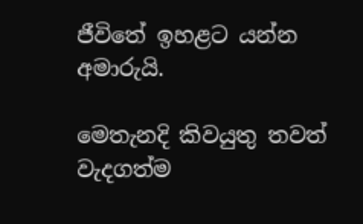ජීවිතේ ඉහළට යන්න අමාරුයි.

මෙතැනදි කිවයුතු තවත් වැදගත්ම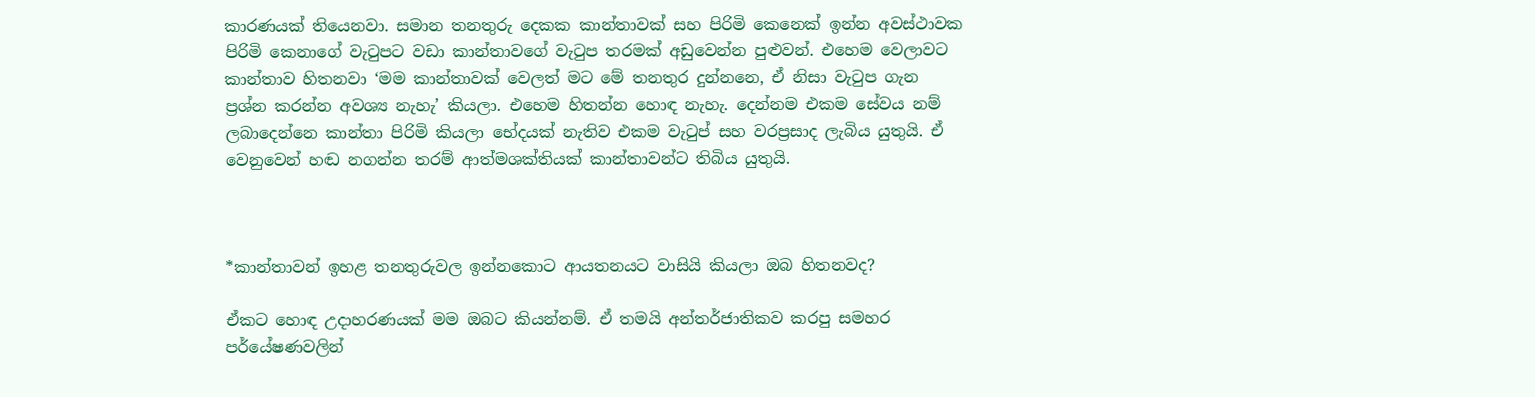කාරණයක් තියෙනවා. සමාන තනතුරු දෙකක කාන්තාවක් සහ පිරිමි කෙනෙක් ඉන්න අවස්ථාවක පිරිමි කෙනාගේ වැටුපට වඩා කාන්තාවගේ වැටුප තරමක් අඩුවෙන්න පුළුවන්. එහෙම වෙලාවට කාන්තාව හිතනවා ‘මම කාන්තාවක් වෙලත් මට මේ තනතුර දුන්නනෙ, ඒ නිසා වැටුප ගැන ප්‍රශ්න කරන්න අවශ්‍ය නැහැ’ කියලා. එහෙම හිතන්න හොඳ නැහැ. දෙන්නම එකම සේවය නම් ලබාදෙන්නෙ කාන්තා පිරිමි කියලා භේදයක් නැතිව එකම වැටුප් සහ වරප්‍රසාද ලැබිය යුතුයි. ඒ වෙනුවෙන් හඬ නගන්න තරම් ආත්මශක්තියක් කාන්තාවන්ට තිබිය යුතුයි.



*කාන්තාවන් ඉහළ තනතුරුවල ඉන්නකොට ආයතනයට වාසියි කියලා ඔබ හිතනවද?

ඒකට හොඳ උදාහරණයක් මම ඔබට කියන්නම්. ඒ තමයි අන්තර්ජාතිකව කරපු සමහර පර්යේෂණවලින්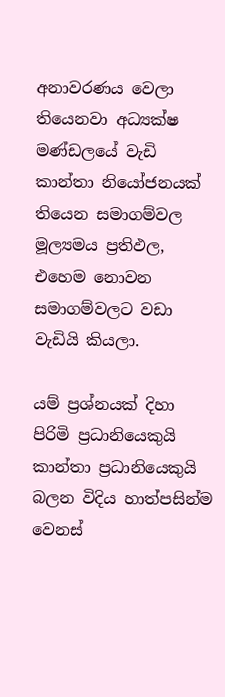අනාවරණය වෙලා තියෙනවා අධ්‍යක්ෂ මණ්ඩලයේ වැඩි කාන්තා නියෝජනයක් තියෙන සමාගම්වල මූල්‍යමය ප්‍රතිඵල, එහෙම නොවන සමාගම්වලට වඩා වැඩියි කියලා.

යම් ප්‍රශ්නයක් දිහා පිරිමි ප්‍රධානියෙකුයි කාන්තා ප්‍රධානියෙකුයි බලන විදිය හාත්පසින්ම වෙනස්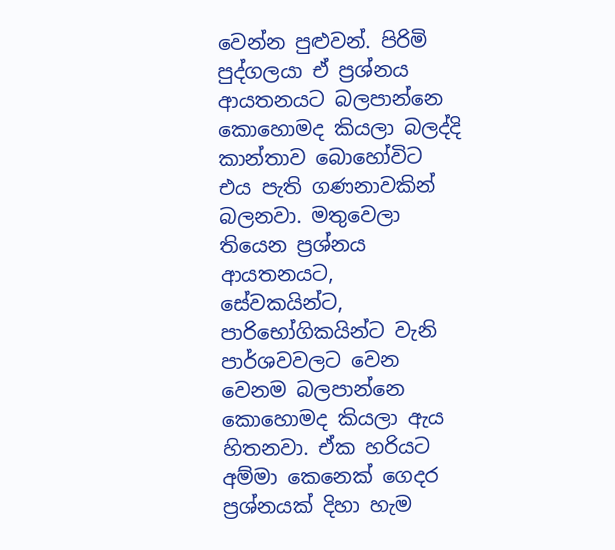වෙන්න පුළුවන්. පිරිමි පුද්ගලයා ඒ ප්‍රශ්නය ආයතනයට බලපාන්නෙ කොහොමද කියලා බලද්දි කාන්තාව බොහෝවිට එය පැති ගණනාවකින් බලනවා. මතුවෙලා තියෙන ප්‍රශ්නය ආයතනයට, සේවකයින්ට, පාරිභෝගිකයින්ට වැනි පාර්ශවවලට වෙන වෙනම බලපාන්නෙ කොහොමද කියලා ඇය හිතනවා. ඒක හරියට අම්මා කෙනෙක් ගෙදර ප්‍රශ්නයක් දිහා හැම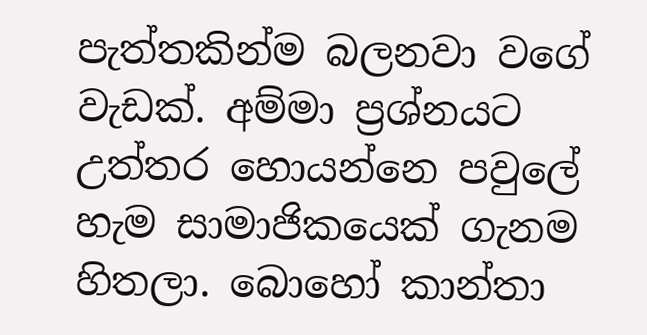පැත්තකින්ම බලනවා වගේ වැඩක්. අම්මා ප්‍රශ්නයට උත්තර හොයන්නෙ පවුලේ හැම සාමාජිකයෙක් ගැනම හිතලා. බොහෝ කාන්තා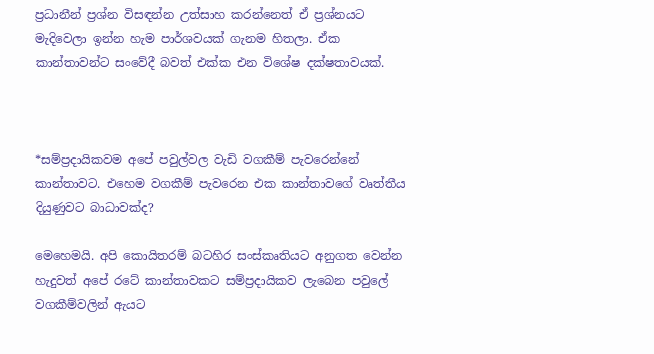ප්‍රධානීන් ප්‍රශ්න විසඳන්න උත්සාහ කරන්නෙත් ඒ ප්‍රශ්නයට මැදිවෙලා ඉන්න හැම පාර්ශවයක් ගැනම හිතලා. ඒක කාන්තාවන්ට සංවේදී බවත් එක්ක එන විශේෂ දක්ෂතාවයක්.



*සම්ප්‍රදායිකවම අපේ පවුල්වල වැඩි වගකීම් පැවරෙන්නේ කාන්තාවට. එහෙම වගකීම් පැවරෙන එක කාන්තාවගේ වෘත්තීය දියුණුවට බාධාවක්ද?

මෙහෙමයි. අපි කොයිතරම් බටහිර සංස්කෘතියට අනුගත වෙන්න හැදුවත් අපේ රටේ කාන්තාවකට සම්ප්‍රදායිකව ලැබෙන පවුලේ වගකීම්වලින් ඇයට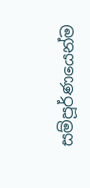සම්පූර්ණයෙන්ම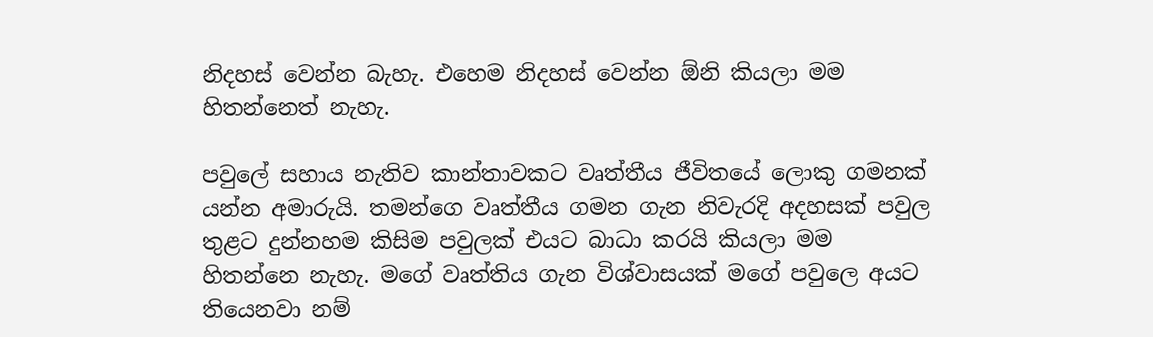නිදහස් වෙන්න බැහැ. එහෙම නිදහස් වෙන්න ඕනි කියලා මම හිතන්නෙත් නැහැ.

පවුලේ සහාය නැතිව කාන්තාවකට වෘත්තීය ජීවිතයේ ලොකු ගමනක් යන්න අමාරුයි. තමන්ගෙ වෘත්තීය ගමන ගැන නිවැරදි අදහසක් පවුල තුළට දුන්නහම කිසිම පවුලක් එයට බාධා කරයි කියලා මම හිතන්නෙ නැහැ. මගේ වෘත්තිය ගැන විශ්වාසයක් මගේ පවුලෙ අයට තියෙනවා නම්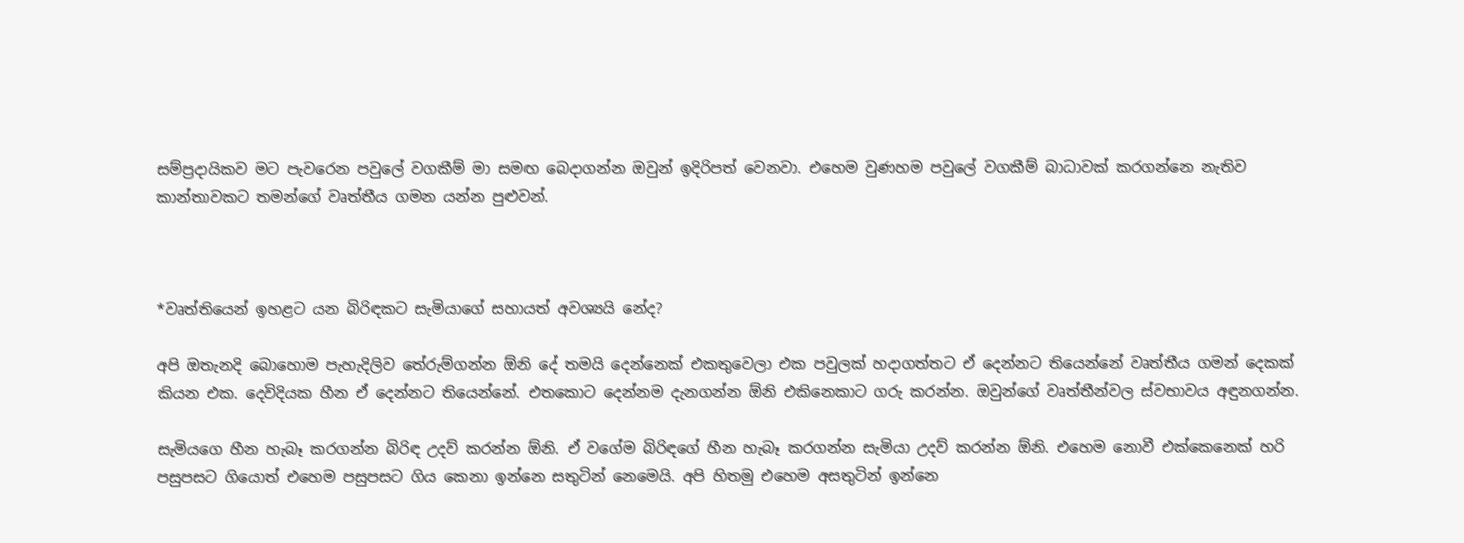සම්ප්‍රදායිකව මට පැවරෙන පවුලේ වගකීම් මා සමඟ බෙදාගන්න ඔවුන් ඉදිරිපත් වෙනවා. එහෙම වුණහම පවුලේ වගකීම් බාධාවක් කරගන්නෙ නැතිව කාන්තාවකට තමන්ගේ වෘත්තීය ගමන යන්න පුළුවන්.



*වෘත්තියෙන් ඉහළට යන බිරිඳකට සැමියාගේ සහායත් අවශ්‍යයි නේද?

අපි ඔතැනදි බොහොම පැහැදිලිව තේරුම්ගන්න ඕනි දේ තමයි දෙන්නෙක් එකතුවෙලා එක පවුලක් හදාගත්තට ඒ දෙන්නට තියෙන්නේ වෘත්තීය ගමන් දෙකක් කියන එක. දෙවිදියක හීන ඒ දෙන්නට තියෙන්නේ. එතකොට දෙන්නම දැනගන්න ඕනි එකිනෙකාට ගරු කරන්න. ඔවුන්ගේ වෘත්තීන්වල ස්වභාවය අඳුනගන්න.

සැමියගෙ හීන හැබෑ කරගන්න බිරිඳ උදව් කරන්න ඕනි. ඒ වගේම බිරිඳගේ හීන හැබෑ කරගන්න සැමියා උදව් කරන්න ඕනි. එහෙම නොවී එක්කෙනෙක් හරි පසුපසට ගියොත් එහෙම පසුපසට ගිය කෙනා ඉන්නෙ සතුටින් නෙමෙයි. අපි හිතමු එහෙම අසතුටින් ඉන්නෙ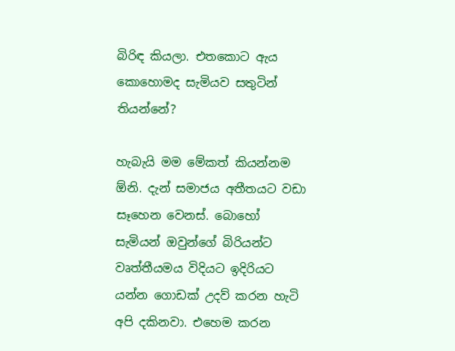බිරිඳ කියලා. එතකොට ඇය කොහොමද සැමියව සතුටින් තියන්නේ?

හැබැයි මම මේකත් කියන්නම  ඕනි. දැන් සමාජය අතීතයට වඩා සෑහෙන වෙනස්. බොහෝ සැමියන් ඔවුන්ගේ බිරියන්ට වෘත්තීයමය විදියට ඉදිරියට යන්න ගොඩක් උදව් කරන හැටි අපි දකිනවා. එහෙම කරන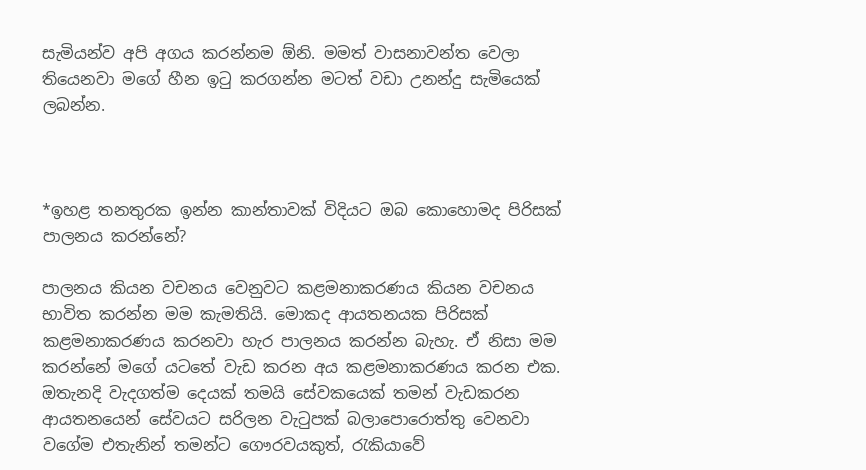සැමියන්ව අපි අගය කරන්නම ඕනි. මමත් වාසනාවන්ත වෙලා තියෙනවා මගේ හීන ඉටු කරගන්න මටත් වඩා උනන්දු සැමියෙක් ලබන්න.



*ඉහළ තනතුරක ඉන්න කාන්තාවක් විදියට ඔබ කොහොමද පිරිසක් පාලනය කරන්නේ?

පාලනය කියන වචනය වෙනුවට කළමනාකරණය කියන වචනය භාවිත කරන්න මම කැමතියි. මොකද ආයතනයක පිරිසක් කළමනාකරණය කරනවා හැර පාලනය කරන්න බැහැ. ඒ නිසා මම කරන්නේ මගේ යටතේ වැඩ කරන අය කළමනාකරණය කරන එක. ඔතැනදි වැදගත්ම දෙයක් තමයි සේවකයෙක් තමන් වැඩකරන ආයතනයෙන් සේවයට සරිලන වැටුපක් බලාපොරොත්තු වෙනවා වගේම එතැනින් තමන්ට ගෞරවයකුත්, රැකියාවේ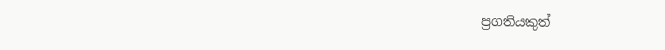ප්‍රගතියකුත්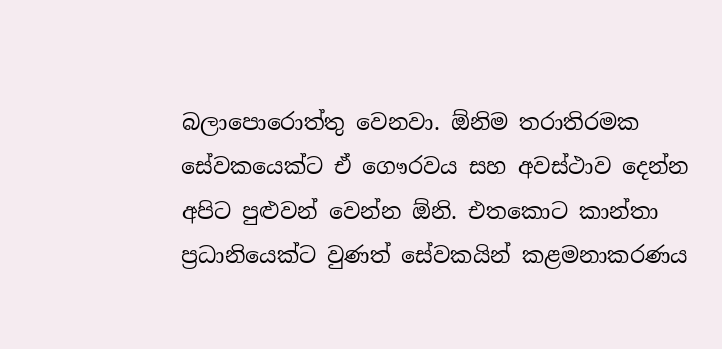බලාපොරොත්තු වෙනවා. ඕනිම තරාතිරමක සේවකයෙක්ට ඒ ගෞරවය සහ අවස්ථාව දෙන්න අපිට පුළුවන් වෙන්න ඕනි. එතකොට කාන්තා ප්‍රධානියෙක්ට වුණත් සේවකයින් කළමනාකරණය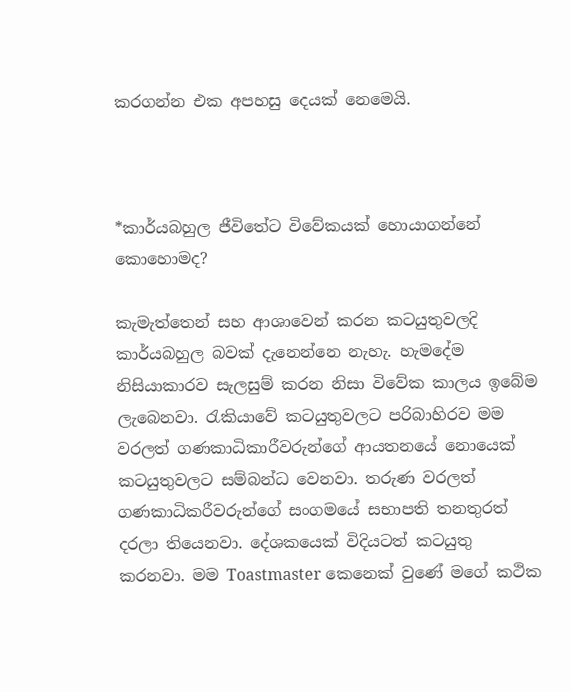කරගන්න එක අපහසු දෙයක් නෙමෙයි.



*කාර්යබහුල ජීවිතේට විවේකයක් හොයාගන්නේ කොහොමද?

කැමැත්තෙන් සහ ආශාවෙන් කරන කටයුතුවලදි  කාර්යබහුල බවක් දැනෙන්නෙ නැහැ. හැමදේම නිසියාකාරව සැලසුම් කරන නිසා විවේක කාලය ඉබේම ලැබෙනවා. රැකියාවේ කටයුතුවලට පරිබාහිරව මම වරලත් ගණකාධිකාරීවරුන්ගේ ආයතනයේ නොයෙක් කටයුතුවලට සම්බන්ධ වෙනවා. තරුණ වරලත් ගණකාධිකරීවරුන්ගේ සංගමයේ සභාපති තනතුරත් දරලා තියෙනවා. දේශකයෙක් විදියටත් කටයුතු කරනවා. මම Toastmaster කෙනෙක් වුණේ මගේ කථික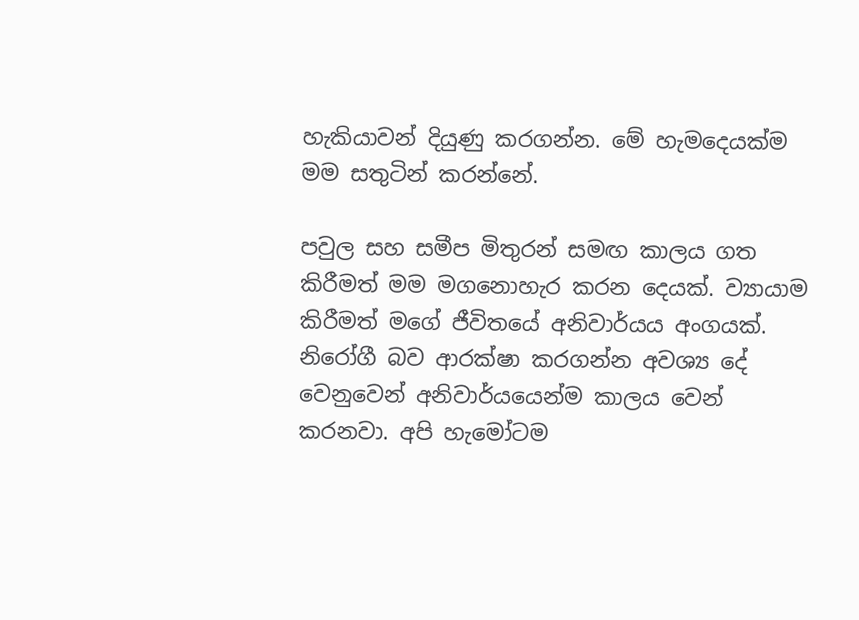හැකියාවන් දියුණු කරගන්න. මේ හැමදෙයක්ම මම සතුටින් කරන්නේ.

පවුල සහ සමීප මිතුරන් සමඟ කාලය ගත කිරීමත් මම මගනොහැර කරන දෙයක්. ව්‍යායාම කිරීමත් මගේ ජීවිතයේ අනිවාර්යය අංගයක්. නිරෝගී බව ආරක්ෂා කරගන්න අවශ්‍ය දේ වෙනුවෙන් අනිවාර්යයෙන්ම කාලය වෙන් කරනවා. අපි හැමෝටම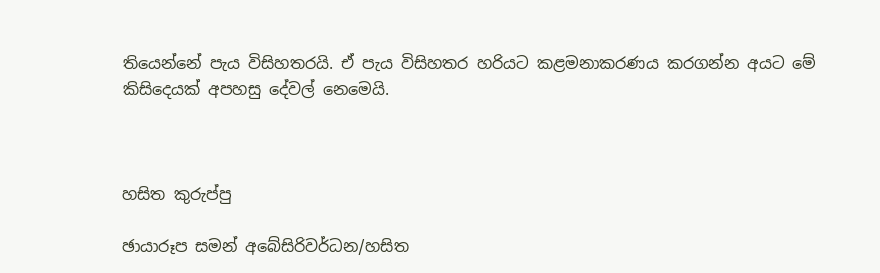තියෙන්නේ පැය විසිහතරයි. ඒ පැය විසිහතර හරියට කළමනාකරණය කරගන්න අයට මේ කිසිදෙයක් අපහසු දේවල් නෙමෙයි.



හසිත කුරුප්පු

ඡායාරූප සමන් අබේසිරිවර්ධන/හසිත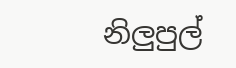නිලුපුල්